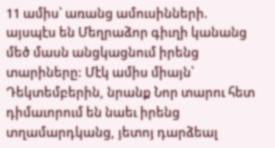11 ամիս՝ առանց ամուսինների. այսպէս են Մեղրաձոր գիւղի կանանց մեծ մասն անցկացնում իրենց տարիները: Մէկ ամիս միայն՝ Դեկտեմբերին, նրանք Նոր տարու հետ դիմաւորում են նաեւ իրենց տղամարդկանց, յետոյ դարձեալ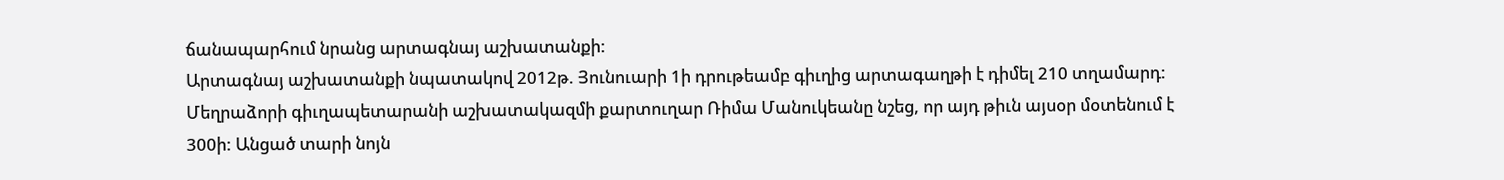ճանապարհում նրանց արտագնայ աշխատանքի:
Արտագնայ աշխատանքի նպատակով 2012թ. Յունուարի 1ի դրութեամբ գիւղից արտագաղթի է դիմել 210 տղամարդ: Մեղրաձորի գիւղապետարանի աշխատակազմի քարտուղար Ռիմա Մանուկեանը նշեց, որ այդ թիւն այսօր մօտենում է 300ի: Անցած տարի նոյն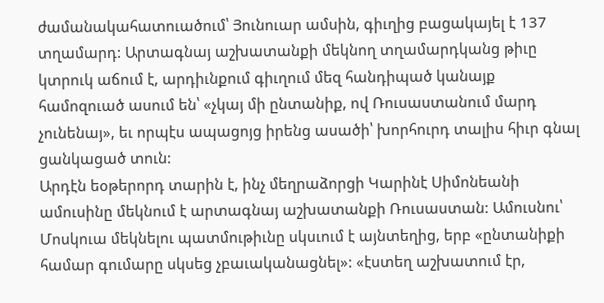ժամանակահատուածում՝ Յունուար ամսին, գիւղից բացակայել է 137 տղամարդ: Արտագնայ աշխատանքի մեկնող տղամարդկանց թիւը կտրուկ աճում է, արդիւնքում գիւղում մեզ հանդիպած կանայք համոզուած ասում են՝ «չկայ մի ընտանիք, ով Ռուսաստանում մարդ չունենայ», եւ որպէս ապացոյց իրենց ասածի՝ խորհուրդ տալիս հիւր գնալ ցանկացած տուն:
Արդէն եօթերորդ տարին է, ինչ մեղրաձորցի Կարինէ Սիմոնեանի ամուսինը մեկնում է արտագնայ աշխատանքի Ռուսաստան: Ամուսնու՝ Մոսկուա մեկնելու պատմութիւնը սկսւում է այնտեղից, երբ «ընտանիքի համար գումարը սկսեց չբաւականացնել»: «էստեղ աշխատում էր,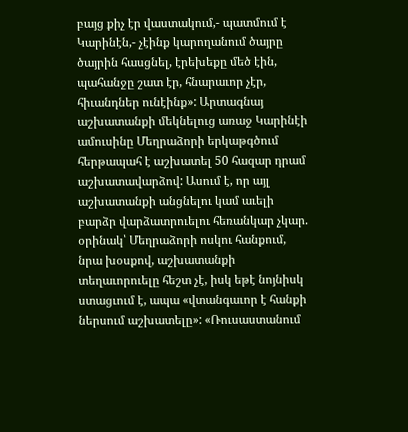բայց քիչ էր վաստակում,- պատմում է Կարինէն,- չէինք կարողանում ծայրը ծայրին հասցնել, էրեխեքը մեծ էին, պահանջը շատ էր, հնարաւոր չէր, հիւանդներ ունէինք»: Արտագնայ աշխատանքի մեկնելուց առաջ Կարինէի ամուսինը Մեղրաձորի երկաթգծում հերթապահ է աշխատել 50 հազար դրամ աշխատավարձով: Ասում է, որ այլ աշխատանքի անցնելու կամ աւելի բարձր վարձատրուելու հեռանկար չկար. օրինակ՝ Մեղրաձորի ոսկու հանքում, նրա խօսքով, աշխատանքի տեղաւորուելը հեշտ չէ, իսկ եթէ նոյնիսկ ստացւում է, ապա «վտանգաւոր է հանքի ներսում աշխատելը»: «Ռուսաստանում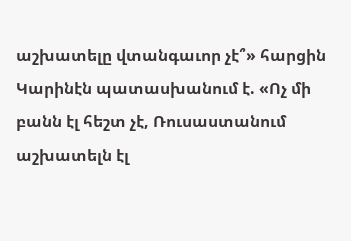աշխատելը վտանգաւոր չէ՞» հարցին Կարինէն պատասխանում է. «Ոչ մի բանն էլ հեշտ չէ, Ռուսաստանում աշխատելն էլ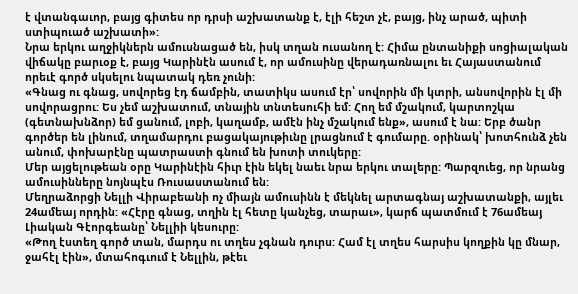է վտանգաւոր, բայց գիտես որ դրսի աշխատանք է, էլի հեշտ չէ, բայց, ինչ արած, պիտի ստիպուած աշխատի»:
Նրա երկու աղջիկներն ամուսնացած են, իսկ տղան ուսանող է: Հիմա ընտանիքի սոցիալական վիճակը բարւօք է, բայց Կարինէն ասում է, որ ամուսինը վերադառնալու եւ Հայաստանում որեւէ գործ սկսելու նպատակ դեռ չունի:
«Գնաց ու գնաց, սովորեց էդ ճամբին, տատիկս ասում էր՝ սովորին մի կտրի, անսովորին էլ մի սովորացրու: Ես չեմ աշխատում, տնային տնտեսուհի եմ: Հող եմ մշակում, կարտոշկա (գետնախնձոր) եմ ցանում, լոբի, կաղամբ, ամէն ինչ մշակում ենք», ասում է նա: Երբ ծանր գործեր են լինում, տղամարդու բացակայութիւնը լրացնում է գումարը. օրինակ՝ խոտհունձ չեն անում, փոխարէնը պատրաստի գնում են խոտի տուկերը:
Մեր այցելութեան օրը Կարինէին հիւր էին եկել նաեւ նրա երկու տալերը: Պարզուեց, որ նրանց ամուսինները նոյնպէս Ռուսաստանում են:
Մեղրաձորցի Նելլի Վիրաբեանի ոչ միայն ամուսինն է մեկնել արտագնայ աշխատանքի, այլեւ 24ամեայ որդին: «Հէրը գնաց, տղին էլ հետը կանչեց, տարաւ», կարճ պատմում է 76ամեայ Լիական Գէորգեանը՝ Նելլիի կեսուրը:
«Թող էստեղ գործ տան, մարդս ու տղես չգնան դուրս: Համ էլ տղես հարսիս կողքին կը մնար, ջահէլ էին», մտահոգւում է Նելլին, թէեւ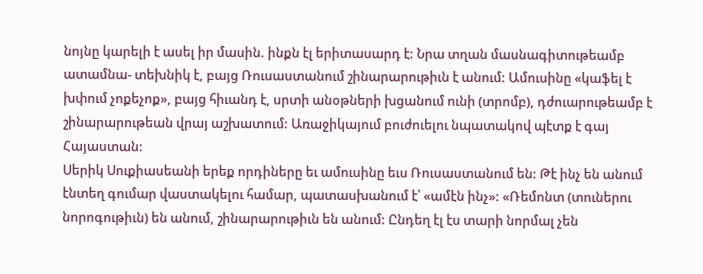նոյնը կարելի է ասել իր մասին. ինքն էլ երիտասարդ է: Նրա տղան մասնագիտութեամբ ատամնա- տեխնիկ է, բայց Ռուսաստանում շինարարութիւն է անում: Ամուսինը «կաֆել է խփում չոքեչոք», բայց հիւանդ է, սրտի անօթների խցանում ունի (տրոմբ), դժուարութեամբ է շինարարութեան վրայ աշխատում: Առաջիկայում բուժուելու նպատակով պէտք է գայ Հայաստան:
Սերիկ Սուքիասեանի երեք որդիները եւ ամուսինը եւս Ռուսաստանում են: Թէ ինչ են անում էնտեղ գումար վաստակելու համար, պատասխանում է՝ «ամէն ինչ»: «Ռեմոնտ (տուներու նորոգութիւն) են անում, շինարարութիւն են անում: Ընդեղ էլ էս տարի նորմալ չեն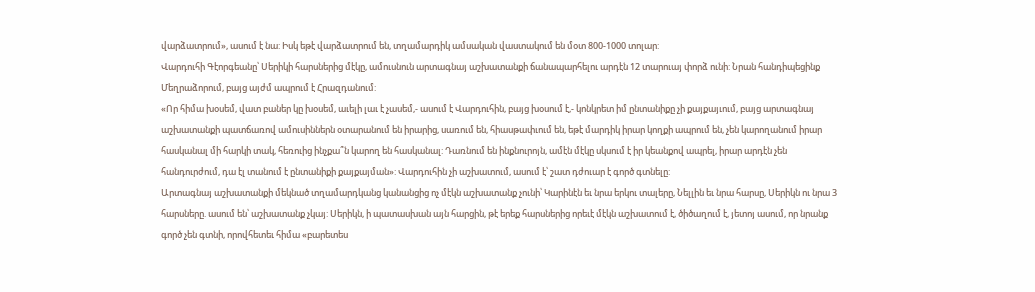վարձատրում», ասում է նա: Իսկ եթէ վարձատրում են, տղամարդիկ ամսական վաստակում են մօտ 800-1000 տոլար:
Վարդուհի Գէորգեանը՝ Սերիկի հարսներից մէկը, ամուսնուն արտագնայ աշխատանքի ճանապարհելու արդէն 12 տարուայ փորձ ունի: Նրան հանդիպեցինք Մեղրաձորում, բայց այժմ ապրում է Հրազդանում:
«Որ հիմա խօսեմ, վատ բաներ կը խօսեմ, աւելի լաւ է չասեմ,- ասում է Վարդուհին, բայց խօսում է,- կոնկրետ իմ ընտանիքը չի քայքայւում, բայց արտագնայ աշխատանքի պատճառով ամուսիններն օտարանում են իրարից, սառում են, հիասթափւում են, եթէ մարդիկ իրար կողքի ապրում են, չեն կարողանում իրար հասկանալ մի հարկի տակ, հեռուից ինչքա՞ն կարող են հասկանալ: Դառնում են ինքնուրոյն, ամէն մէկը սկսում է իր կեանքով ապրել, իրար արդէն չեն հանդուրժում, դա էլ տանում է ընտանիքի քայքայման»: Վարդուհին չի աշխատում, ասում է՝ շատ դժուար է գործ գտնելը:
Արտագնայ աշխատանքի մեկնած տղամարդկանց կանանցից ոչ մէկն աշխատանք չունի՝ Կարինէն եւ նրա երկու տալերը, Նելլին եւ նրա հարսը, Սերիկն ու նրա 3 հարսները. ասում են՝ աշխատանք չկայ: Սերիկն, ի պատասխան այն հարցին, թէ երեք հարսներից որեւէ մէկն աշխատում է, ծիծաղում է, յետոյ ասում, որ նրանք գործ չեն գտնի, որովհետեւ հիմա «բարետես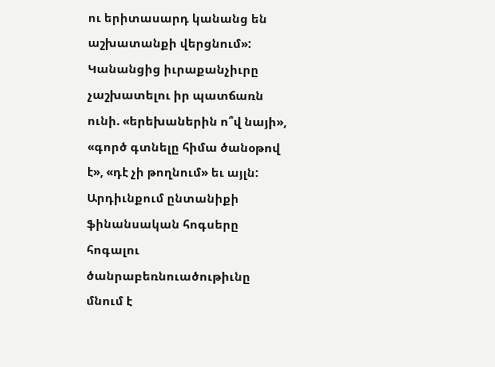ու երիտասարդ կանանց են աշխատանքի վերցնում»: Կանանցից իւրաքանչիւրը չաշխատելու իր պատճառն ունի. «երեխաներին ո՞վ նայի», «գործ գտնելը հիմա ծանօթով է», «դէ չի թողնում» եւ այլն: Արդիւնքում ընտանիքի ֆինանսական հոգսերը հոգալու ծանրաբեռնուածութիւնը մնում է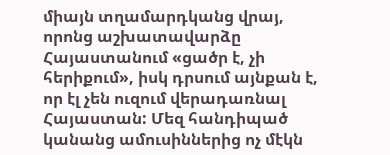միայն տղամարդկանց վրայ, որոնց աշխատավարձը Հայաստանում «ցածր է, չի հերիքում», իսկ դրսում այնքան է, որ էլ չեն ուզում վերադառնալ Հայաստան: Մեզ հանդիպած կանանց ամուսիններից ոչ մէկն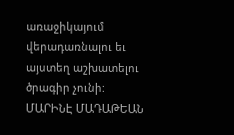առաջիկայում վերադառնալու եւ այստեղ աշխատելու ծրագիր չունի:
ՄԱՐԻՆԷ ՄԱԴԱԹԵԱՆ